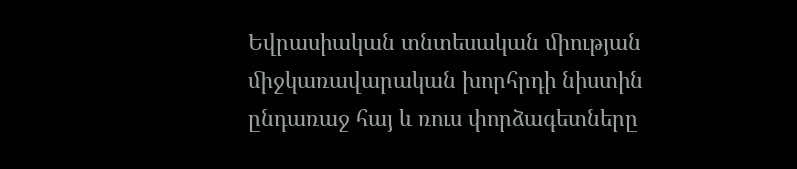Եվրասիական տնտեսական ﬕության ﬕջկառավարական խորհրդի նիստին ընդառաջ հայ և ռուս փորձագետները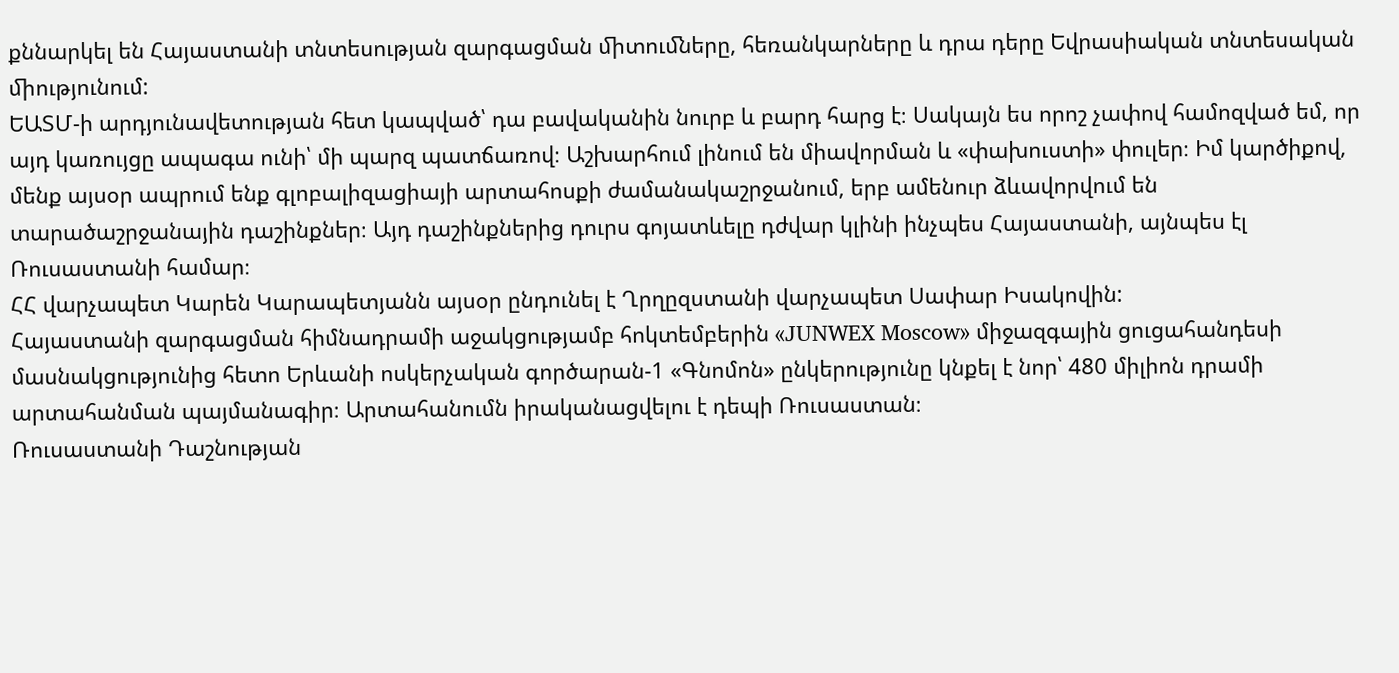քննարկել են Հայաստանի տնտեսության զարգացման ﬕտուﬓերը, հեռանկարները և դրա դերը Եվրասիական տնտեսական ﬕությունում:
ԵԱՏՄ-ի արդյունավետության հետ կապված՝ դա բավականին նուրբ և բարդ հարց է։ Սակայն ես որոշ չափով համոզված եմ, որ այդ կառույցը ապագա ունի՝ մի պարզ պատճառով։ Աշխարհում լինում են միավորման և «փախուստի» փուլեր։ Իմ կարծիքով, մենք այսօր ապրում ենք գլոբալիզացիայի արտահոսքի ժամանակաշրջանում, երբ ամենուր ձևավորվում են տարածաշրջանային դաշինքներ։ Այդ դաշինքներից դուրս գոյատևելը դժվար կլինի ինչպես Հայաստանի, այնպես էլ Ռուսաստանի համար։
ՀՀ վարչապետ Կարեն Կարապետյանն այսօր ընդունել է Ղրղըզստանի վարչապետ Սափար Իսակովին:
Հայաստանի զարգացման հիմնադրամի աջակցությամբ հոկտեմբերին «JUNWEX Moscow» միջազգային ցուցահանդեսի մասնակցությունից հետո Երևանի ոսկերչական գործարան-1 «Գնոմոն» ընկերությունը կնքել է նոր՝ 480 միլիոն դրամի արտահանման պայմանագիր։ Արտահանումն իրականացվելու է դեպի Ռուսաստան։
Ռուսաստանի Դաշնության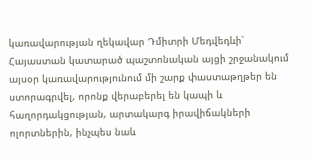կառավարության ղեկավար Դմիտրի Մեդվեդևի՝ Հայաստան կատարած պաշտոնական այցի շրջանակում այսօր կառավարությունում մի շարք փաստաթղթեր են ստորագրվել, որոնք վերաբերել են կապի և հաղորդակցության, արտակարգ իրավիճակների ոլորտներին, ինչպես նաև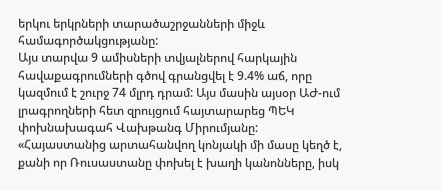երկու երկրների տարածաշրջանների միջև համագործակցությանը:
Այս տարվա 9 ամիսների տվյալներով հարկային հավաքագրումների գծով գրանցվել է 9.4% աճ, որը կազմում է շուրջ 74 մլրդ դրամ: Այս մասին այսօր ԱԺ-ում լրագրողների հետ զրույցում հայտարարեց ՊԵԿ փոխնախագահ Վախթանգ Միրումյանը:
«Հայաստանից արտահանվող կոնյակի մի մասը կեղծ է, քանի որ Ռուսաստանը փոխել է խաղի կանոնները, իսկ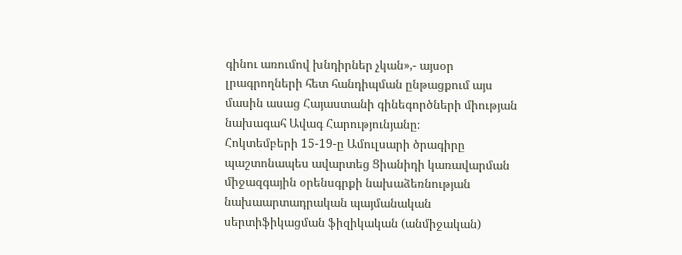գինու առումով խնդիրներ չկան»,- այսօր լրագրողների հետ հանդիպման ընթացքում այս մասին ասաց Հայաստանի գինեգործների միության նախագահ Ավագ Հարությունյանը։
Հոկտեմբերի 15-19-ը Ամուլսարի ծրագիրը պաշտոնապես ավարտեց Ցիանիդի կառավարման միջազգային օրենսգրքի նախաձեռնության նախաարտադրական պայմանական սերտիֆիկացման ֆիզիկական (անմիջական)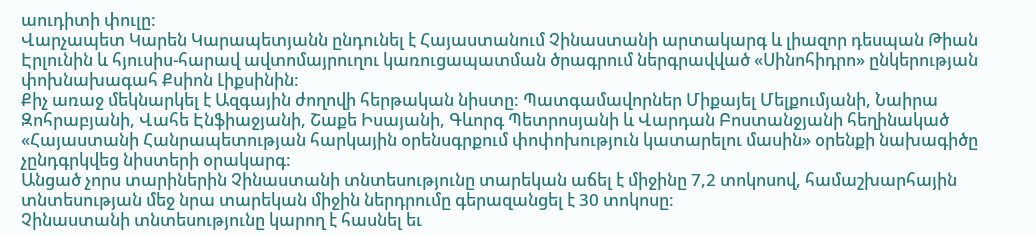աուդիտի փուլը:
Վարչապետ Կարեն Կարապետյանն ընդունել է Հայաստանում Չինաստանի արտակարգ և լիազոր դեսպան Թիան Էրլունին և հյուսիս-հարավ ավտոմայրուղու կառուցապատման ծրագրում ներգրավված «Սինոհիդրո» ընկերության փոխնախագահ Քսիոն Լիքսինին:
Քիչ առաջ մեկնարկել է Ազգային ժողովի հերթական նիստը: Պատգամավորներ Միքայել Մելքումյանի, Նաիրա Զոհրաբյանի, Վահե Էնֆիաջյանի, Շաքե Իսայանի, Գևորգ Պետրոսյանի և Վարդան Բոստանջյանի հեղինակած «Հայաստանի Հանրապետության հարկային օրենսգրքում փոփոխություն կատարելու մասին» օրենքի նախագիծը չընդգրկվեց նիստերի օրակարգ:
Անցած չորս տարիներին Չինաստանի տնտեսությունը տարեկան աճել է միջինը 7,2 տոկոսով, համաշխարհային տնտեսության մեջ նրա տարեկան միջին ներդրումը գերազանցել է 30 տոկոսը:
Չինաստանի տնտեսությունը կարող է հասնել եւ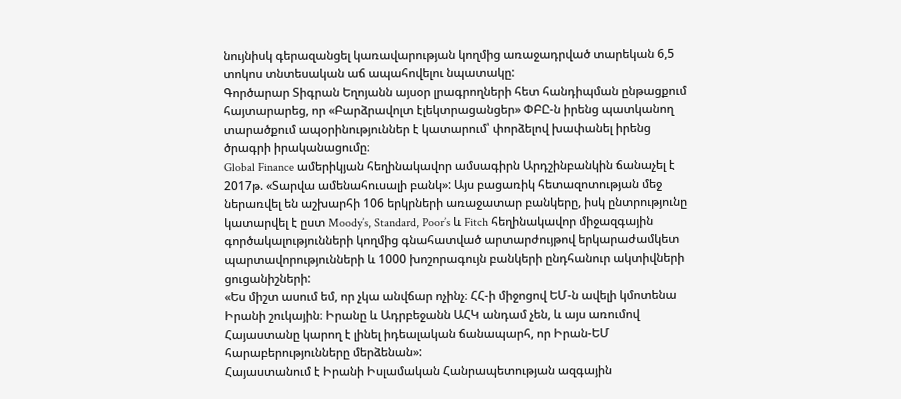նույնիսկ գերազանցել կառավարության կողմից առաջադրված տարեկան 6,5 տոկոս տնտեսական աճ ապահովելու նպատակը:
Գործարար Տիգրան Եղոյանն այսօր լրագրողների հետ հանդիպման ընթացքում հայտարարեց, որ «Բարձրավոլտ էլեկտրացանցեր» ՓԲԸ-ն իրենց պատկանող տարածքում ապօրինություններ է կատարում՝ փորձելով խափանել իրենց ծրագրի իրականացումը։
Global Finance ամերիկյան հեղինակավոր ամսագիրն Արդշինբանկին ճանաչել է 2017թ. «Տարվա ամենահուսալի բանկ»: Այս բացառիկ հետազոտության մեջ ներառվել են աշխարհի 106 երկրների առաջատար բանկերը, իսկ ընտրությունը կատարվել է ըստ Moody’s, Standard, Poor’s և Fitch հեղինակավոր միջազգային գործակալությունների կողմից գնահատված արտարժույթով երկարաժամկետ պարտավորությունների և 1000 խոշորագույն բանկերի ընդհանուր ակտիվների ցուցանիշների:
«Ես միշտ ասում եմ, որ չկա անվճար ոչինչ։ ՀՀ-ի միջոցով ԵՄ-ն ավելի կմոտենա Իրանի շուկային։ Իրանը և Ադրբեջանն ԱՀԿ անդամ չեն, և այս առումով Հայաստանը կարող է լինել իդեալական ճանապարհ, որ Իրան-ԵՄ հարաբերությունները մերձենան»:
Հայաստանում է Իրանի Իսլամական Հանրապետության ազգային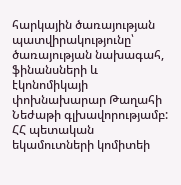հարկային ծառայության պատվիրակությունը՝ ծառայության նախագահ, ֆինանսների և էկոնոմիկայի փոխնախարար Թաղահի Նեժաթի գլխավորությամբ: ՀՀ պետական եկամուտների կոմիտեի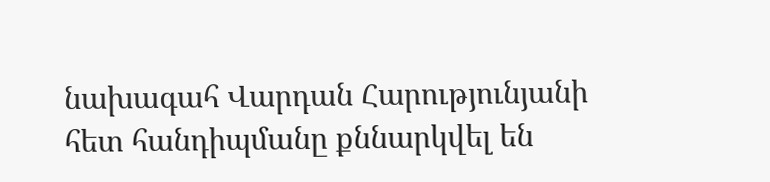նախագահ Վարդան Հարությունյանի հետ հանդիպմանը քննարկվել են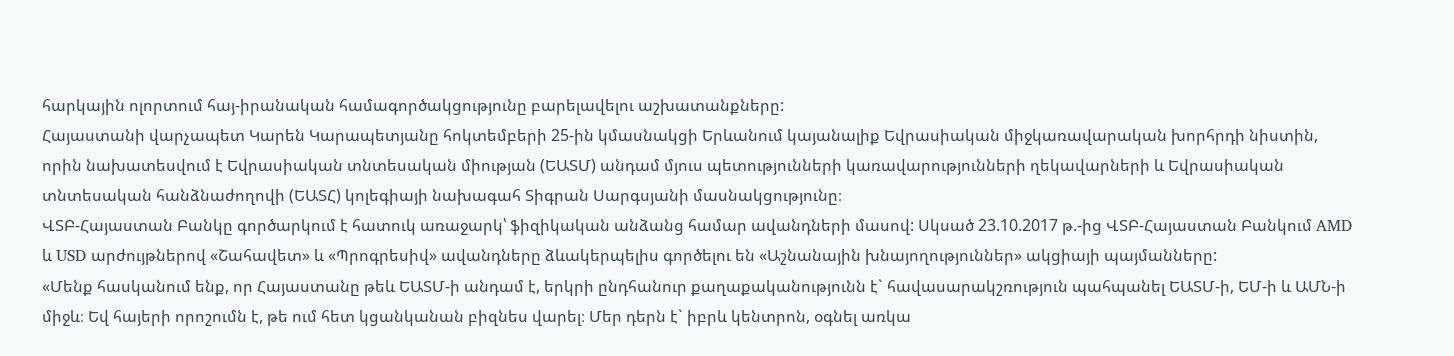հարկային ոլորտում հայ-իրանական համագործակցությունը բարելավելու աշխատանքները:
Հայաստանի վարչապետ Կարեն Կարապետյանը հոկտեմբերի 25-ին կմասնակցի Երևանում կայանալիք Եվրասիական միջկառավարական խորհրդի նիստին, որին նախատեսվում է Եվրասիական տնտեսական միության (ԵԱՏՄ) անդամ մյուս պետությունների կառավարությունների ղեկավարների և Եվրասիական տնտեսական հանձնաժողովի (ԵԱՏՀ) կոլեգիայի նախագահ Տիգրան Սարգսյանի մասնակցությունը։
ՎՏԲ-Հայաստան Բանկը գործարկում է հատուկ առաջարկ՝ ֆիզիկական անձանց համար ավանդների մասով: Սկսած 23.10.2017 թ.-ից ՎՏԲ-Հայաստան Բանկում AMD և USD արժույթներով «Շահավետ» և «Պրոգրեսիվ» ավանդները ձևակերպելիս գործելու են «Աշնանային խնայողություններ» ակցիայի պայմանները:
«Մենք հասկանում ենք, որ Հայաստանը թեև ԵԱՏՄ-ի անդամ է, երկրի ընդհանուր քաղաքականությունն է` հավասարակշռություն պահպանել ԵԱՏՄ-ի, ԵՄ-ի և ԱՄՆ-ի միջև։ Եվ հայերի որոշումն է, թե ում հետ կցանկանան բիզնես վարել։ Մեր դերն է` իբրև կենտրոն, օգնել առկա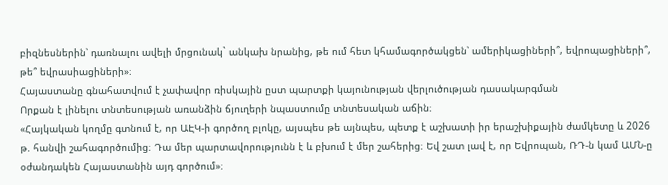բիզնեսներին՝ դառնալու ավելի մրցունակ` անկախ նրանից, թե ում հետ կհամագործակցեն՝ ամերիկացիների՞, եվրոպացիների՞, թե՞ եվրասիացիների»։
Հայաստանը գնահատվում է չափավոր ռիսկային ըստ պարտքի կայունության վերլուծության դասակարգման
Որքան է լինելու տնտեսության առանձին ճյուղերի նպաստումը տնտեսական աճին։
«Հայկական կողմը գտնում է, որ ԱԷԿ-ի գործող բլոկը, այսպես թե այնպես, պետք է աշխատի իր երաշխիքային ժամկետը և 2026 թ. հանվի շահագործումից։ Դա մեր պարտավորությունն է և բխում է մեր շահերից։ Եվ շատ լավ է, որ Եվրոպան, ՌԴ-ն կամ ԱՄՆ-ը օժանդակեն Հայաստանին այդ գործում»։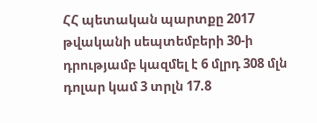ՀՀ պետական պարտքը 2017 թվականի սեպտեմբերի 30-ի դրությամբ կազմել է 6 մլրդ 308 մլն դոլար կամ 3 տրլն 17.8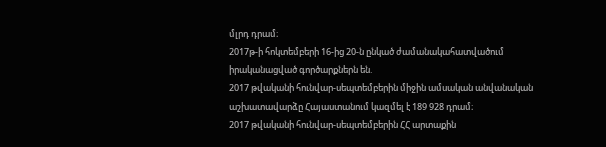մլրդ դրամ։
2017թ-ի հոկտեմբերի 16-ից 20-ն ընկած ժամանակահատվածում իրականացված գործարքներն են.
2017 թվականի հունվար-սեպտեմբերին միջին ամսական անվանական աշխատավարձը Հայաստանում կազմել է 189 928 դրամ։
2017 թվականի հունվար-սեպտեմբերին ՀՀ արտաքին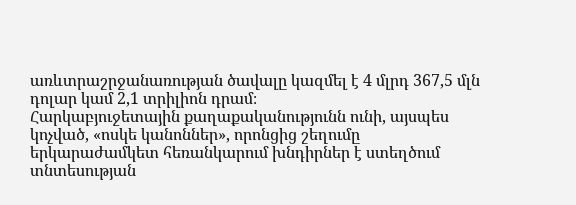առևտրաշրջանառության ծավալը կազմել է 4 մլրդ 367,5 մլն դոլար կամ 2,1 տրիլիոն դրամ։
Հարկաբյուջետային քաղաքականությունն ունի, այսպես կոչված, «ոսկե կանոններ», որոնցից շեղումը երկարաժամկետ հեռանկարում խնդիրներ է ստեղծում տնտեսության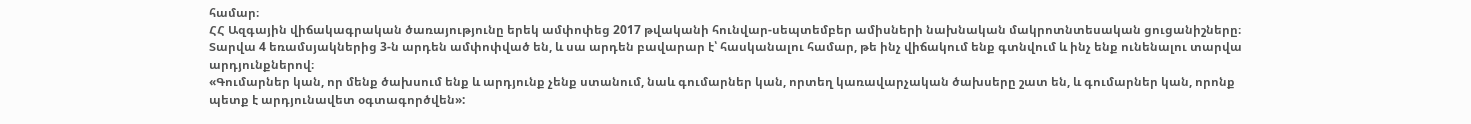համար։
ՀՀ Ազգային վիճակագրական ծառայությունը երեկ ամփոփեց 2017 թվականի հունվար-սեպտեմբեր ամիսների նախնական մակրոտնտեսական ցուցանիշները։ Տարվա 4 եռամսյակներից 3-ն արդեն ամփոփված են, և սա արդեն բավարար է՝ հասկանալու համար, թե ինչ վիճակում ենք գտնվում և ինչ ենք ունենալու տարվա արդյունքներով։
«Գումարներ կան, որ մենք ծախսում ենք և արդյունք չենք ստանում, նաև գումարներ կան, որտեղ կառավարչական ծախսերը շատ են, և գումարներ կան, որոնք պետք է արդյունավետ օգտագործվեն»: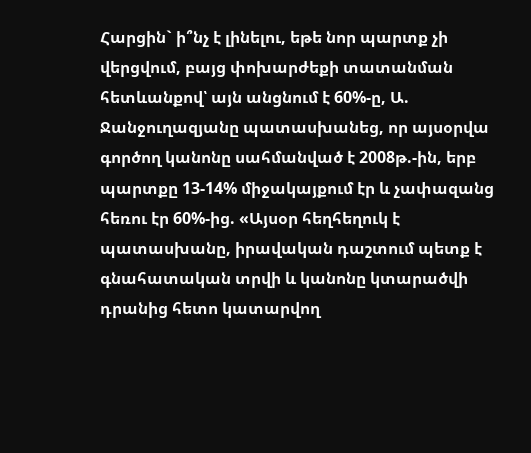Հարցին` ի՞նչ է լինելու, եթե նոր պարտք չի վերցվում, բայց փոխարժեքի տատանման հետևանքով՝ այն անցնում է 60%-ը, Ա. Ջանջուղազյանը պատասխանեց, որ այսօրվա գործող կանոնը սահմանված է 2008թ.-ին, երբ պարտքը 13-14% միջակայքում էր և չափազանց հեռու էր 60%-ից. «Այսօր հեղհեղուկ է պատասխանը, իրավական դաշտում պետք է գնահատական տրվի և կանոնը կտարածվի դրանից հետո կատարվող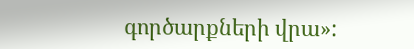գործարքների վրա»: